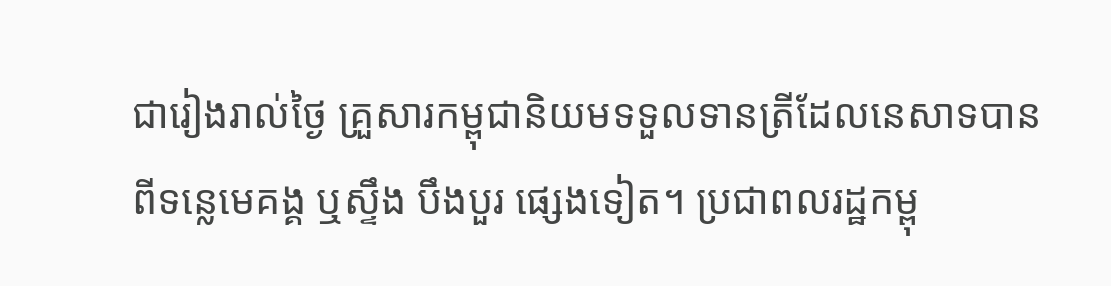ជារៀងរាល់ថ្ងៃ គ្រួសារកម្ពុជានិយមទទួលទានត្រីដែលនេសាទបានពីទន្លេមេគង្គ ឬស្ទឹង បឹងបួរ ផ្សេងទៀត។ ប្រជាពលរដ្ឋកម្ពុ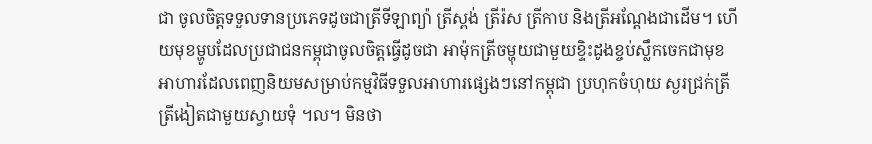ជា ចូលចិត្តទទួលទានប្រភេទដូចជាត្រីទីឡាព្យ៉ា ត្រីស្ពង់ ត្រីរ៉ស ត្រីកាប និងត្រីអណ្តែងជាដើម។ ហើយមុខម្ហូបដែលប្រជាជនកម្ពុជាចូលចិត្តធ្វើដូចជា អាម៉ុកត្រីចម្ហុយជាមួយខ្ទិះដូងខ្ចប់ស្លឹកចេកជាមុខអាហារដែលពេញនិយមសម្រាប់កម្មវិធីទទួលអាហារផ្សេងៗនៅកម្ពុជា ប្រហុកចំហុយ ស្ងរជ្រក់ត្រី ត្រីងៀតជាមួយស្វាយទុំ ។ល។ មិនថា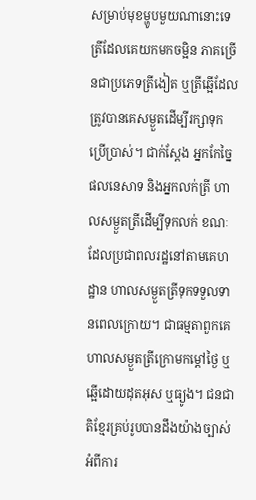សម្រាប់មុខម្ហូបមួយណានោះទេ ត្រីដែលគេយកមកចម្អិន ភាគច្រើនជាប្រភេទត្រីងៀត ឬត្រីឆ្អើដែលត្រូវបានគេសម្ងួតដើម្បីរក្សាទុកប្រើប្រាស់។ ជាក់ស្តែង អ្នកកែច្នៃផលនេសាទ និងអ្នកលក់ត្រី ហាលសម្ងួតត្រីដើម្បីទុកលក់ ខណៈដែលប្រជាពលរដ្ឋនៅតាមគេហដ្ឋាន ហាលសម្ងួតត្រីទុកទទួលទានពេលក្រោយ។ ជាធម្មតាពួកគេហាលសម្ងួតត្រីក្រោមកម្តៅថ្ងៃ ឬឆ្អើដោយដុតអុស ឬធ្យូង។ ជនជាតិខ្មែរគ្រប់រូបបានដឹងយ៉ាងច្បាស់អំពីការ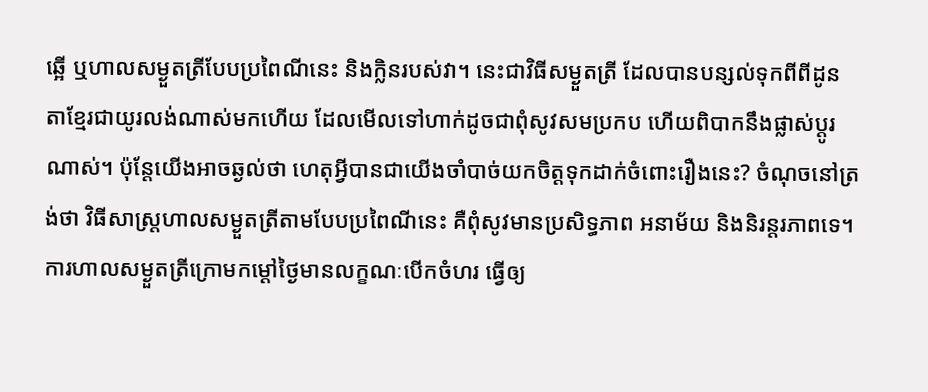ឆ្អើ ឬហាលសម្ងួតត្រីបែបប្រពៃណីនេះ និងក្លិនរបស់វា។ នេះជាវិធីសម្ងួតត្រី ដែលបានបន្សល់ទុកពីពីដូនតាខ្មែរជាយូរលង់ណាស់មកហើយ ដែលមើលទៅហាក់ដូចជាពុំសូវសមប្រកប ហើយពិបាកនឹងផ្លាស់ប្តូរណាស់។ ប៉ុន្តែយើងអាចឆ្ងល់ថា ហេតុអ្វីបានជាយើងចាំបាច់យកចិត្តទុកដាក់ចំពោះរឿងនេះ? ចំណុចនៅត្រង់ថា វិធីសាស្រ្តហាលសម្ងួតត្រីតាមបែបប្រពៃណីនេះ គឺពុំសូវមានប្រសិទ្ធភាព អនាម័យ និងនិរន្តរភាពទេ។ ការហាលសម្ងួតត្រីក្រោមកម្តៅថ្ងៃមានលក្ខណៈបើកចំហរ ធ្វើឲ្យ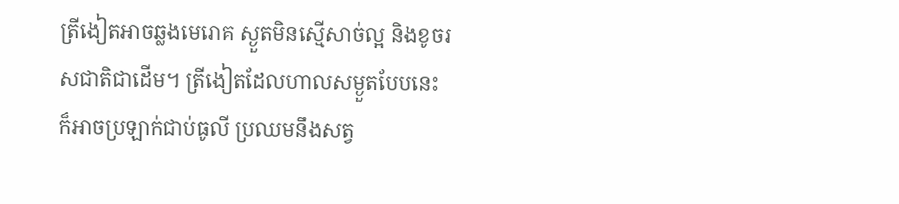ត្រីងៀតអាចឆ្លងមេរោគ ស្ងួតមិនស្មើសាច់ល្អ និងខូចរសជាតិជាដើម។ ត្រីងៀតដែលហាលសម្ងួតបែបនេះ ក៏អាចប្រឡាក់ជាប់ធូលី ប្រឈមនឹងសត្វ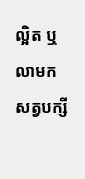ល្អិត ឬលាមកសត្វបក្សី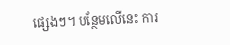ផ្សេងៗ។ បន្ថែមលើនេះ ការ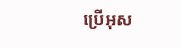ប្រើអុស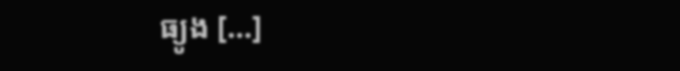ធ្យូង […]